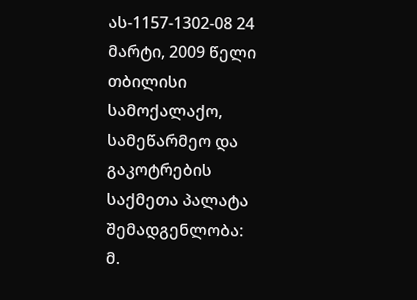ას-1157-1302-08 24 მარტი, 2009 წელი
თბილისი
სამოქალაქო, სამეწარმეო და გაკოტრების
საქმეთა პალატა
შემადგენლობა:
მ.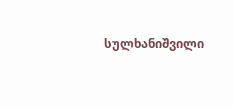სულხანიშვილი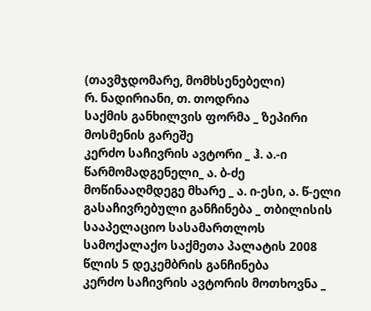(თავმჯდომარე, მომხსენებელი)
რ. ნადირიანი, თ. თოდრია
საქმის განხილვის ფორმა _ ზეპირი მოსმენის გარეშე
კერძო საჩივრის ავტორი _ ჰ. ა.-ი
წარმომადგენელი_ ა. ბ-ძე
მოწინააღმდეგე მხარე _ ა. ი-ესი, ა. წ-ელი
გასაჩივრებული განჩინება _ თბილისის სააპელაციო სასამართლოს სამოქალაქო საქმეთა პალატის 2008 წლის 5 დეკემბრის განჩინება
კერძო საჩივრის ავტორის მოთხოვნა _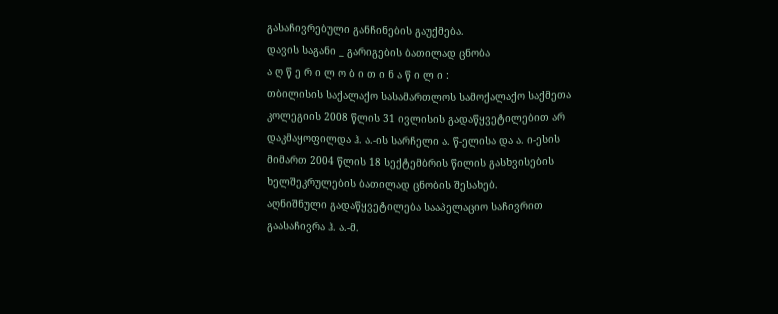გასაჩივრებული განჩინების გაუქმება.
დავის საგანი _ გარიგების ბათილად ცნობა
ა ღ წ ე რ ი ლ ო ბ ი თ ი ნ ა წ ი ლ ი :
თბილისის საქალაქო სასამართლოს სამოქალაქო საქმეთა კოლეგიის 2008 წლის 31 ივლისის გადაწყვეტილებით არ დაკმაყოფილდა ჰ. ა.-ის სარჩელი ა. წ-ელისა და ა. ი-ესის მიმართ 2004 წლის 18 სექტემბრის წილის გასხვისების ხელშეკრულების ბათილად ცნობის შესახებ.
აღნიშნული გადაწყვეტილება სააპელაციო საჩივრით გაასაჩივრა ჰ. ა.-მ.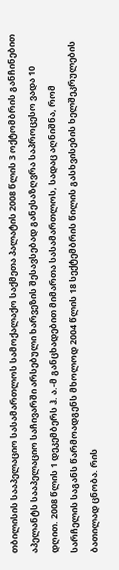თბილისის სააპელაციო სასამართლოს სამოქალაქო საქმეთა პალატის 2008 წლის 3 ოქტომბრის განჩინებით აპელანტს სააპელაციო საჩივარში არსებული ხარვეზის შესავსებად განესაზღვრა საპროცესო ვადა 10 დღით. 2008 წლის 1 დეკემბერს ჰ. ა.-მ განცხადებით მიმართა სასამართლოს, სადაც აღნიშნა, რომ სარჩელის საგანს წარმოადგენს მხოლოდ 2004 წლის 18 სექტემბრის წილის გასხვისების ხელშეკრულების ბათილად ცნობა. რის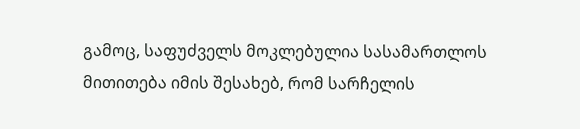გამოც, საფუძველს მოკლებულია სასამართლოს მითითება იმის შესახებ, რომ სარჩელის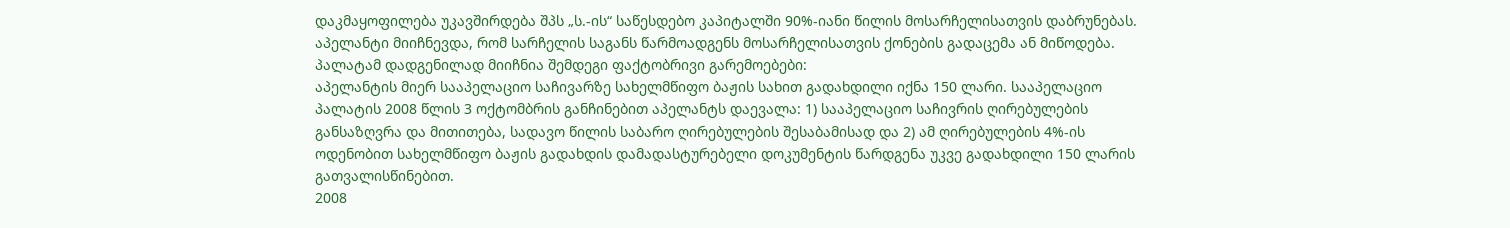დაკმაყოფილება უკავშირდება შპს „ს.-ის“ საწესდებო კაპიტალში 90%-იანი წილის მოსარჩელისათვის დაბრუნებას. აპელანტი მიიჩნევდა, რომ სარჩელის საგანს წარმოადგენს მოსარჩელისათვის ქონების გადაცემა ან მიწოდება.
პალატამ დადგენილად მიიჩნია შემდეგი ფაქტობრივი გარემოებები:
აპელანტის მიერ სააპელაციო საჩივარზე სახელმწიფო ბაჟის სახით გადახდილი იქნა 150 ლარი. სააპელაციო პალატის 2008 წლის 3 ოქტომბრის განჩინებით აპელანტს დაევალა: 1) სააპელაციო საჩივრის ღირებულების განსაზღვრა და მითითება, სადავო წილის საბარო ღირებულების შესაბამისად და 2) ამ ღირებულების 4%-ის ოდენობით სახელმწიფო ბაჟის გადახდის დამადასტურებელი დოკუმენტის წარდგენა უკვე გადახდილი 150 ლარის გათვალისწინებით.
2008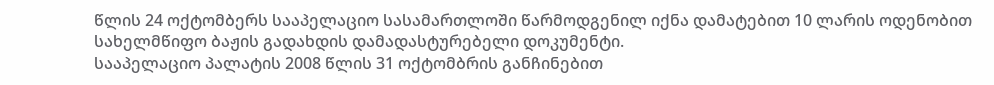წლის 24 ოქტომბერს სააპელაციო სასამართლოში წარმოდგენილ იქნა დამატებით 10 ლარის ოდენობით სახელმწიფო ბაჟის გადახდის დამადასტურებელი დოკუმენტი.
სააპელაციო პალატის 2008 წლის 31 ოქტომბრის განჩინებით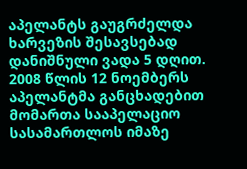აპელანტს გაუგრძელდა ხარვეზის შესავსებად დანიშნული ვადა 5 დღით.
2008 წლის 12 ნოემბერს აპელანტმა განცხადებით მომართა სააპელაციო სასამართლოს იმაზე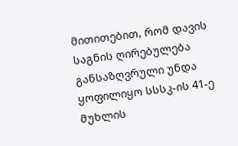მითითებით, რომ დავის საგნის ღირებულება განსაზღვრული უნდა ყოფილიყო სსსკ-ის 41-ე მუხლის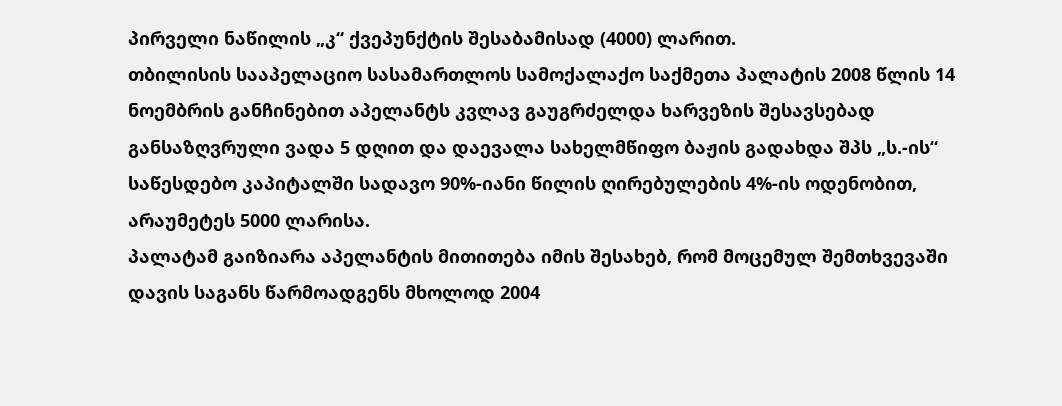პირველი ნაწილის „კ“ ქვეპუნქტის შესაბამისად (4000) ლარით.
თბილისის სააპელაციო სასამართლოს სამოქალაქო საქმეთა პალატის 2008 წლის 14 ნოემბრის განჩინებით აპელანტს კვლავ გაუგრძელდა ხარვეზის შესავსებად განსაზღვრული ვადა 5 დღით და დაევალა სახელმწიფო ბაჟის გადახდა შპს „ს.-ის“ საწესდებო კაპიტალში სადავო 90%-იანი წილის ღირებულების 4%-ის ოდენობით, არაუმეტეს 5000 ლარისა.
პალატამ გაიზიარა აპელანტის მითითება იმის შესახებ, რომ მოცემულ შემთხვევაში დავის საგანს წარმოადგენს მხოლოდ 2004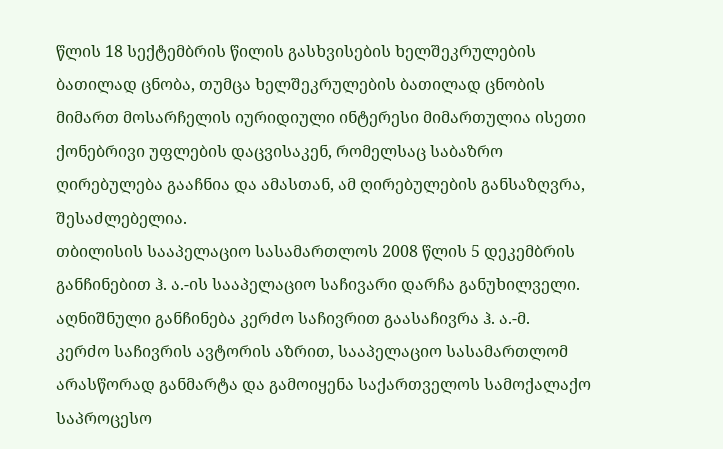წლის 18 სექტემბრის წილის გასხვისების ხელშეკრულების ბათილად ცნობა, თუმცა ხელშეკრულების ბათილად ცნობის მიმართ მოსარჩელის იურიდიული ინტერესი მიმართულია ისეთი ქონებრივი უფლების დაცვისაკენ, რომელსაც საბაზრო ღირებულება გააჩნია და ამასთან, ამ ღირებულების განსაზღვრა, შესაძლებელია.
თბილისის სააპელაციო სასამართლოს 2008 წლის 5 დეკემბრის განჩინებით ჰ. ა.-ის სააპელაციო საჩივარი დარჩა განუხილველი.
აღნიშნული განჩინება კერძო საჩივრით გაასაჩივრა ჰ. ა.-მ.
კერძო საჩივრის ავტორის აზრით, სააპელაციო სასამართლომ არასწორად განმარტა და გამოიყენა საქართველოს სამოქალაქო საპროცესო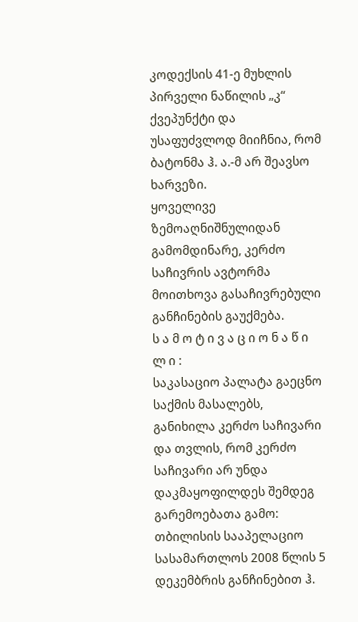კოდექსის 41-ე მუხლის პირველი ნაწილის „კ“ ქვეპუნქტი და უსაფუძვლოდ მიიჩნია, რომ ბატონმა ჰ. ა.-მ არ შეავსო ხარვეზი.
ყოველივე ზემოაღნიშნულიდან გამომდინარე, კერძო საჩივრის ავტორმა მოითხოვა გასაჩივრებული განჩინების გაუქმება.
ს ა მ ო ტ ი ვ ა ც ი ო ნ ა წ ი ლ ი :
საკასაციო პალატა გაეცნო საქმის მასალებს, განიხილა კერძო საჩივარი და თვლის, რომ კერძო საჩივარი არ უნდა დაკმაყოფილდეს შემდეგ გარემოებათა გამო:
თბილისის სააპელაციო სასამართლოს 2008 წლის 5 დეკემბრის განჩინებით ჰ.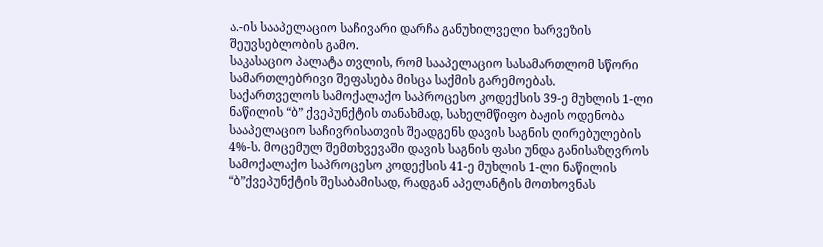ა.-ის სააპელაციო საჩივარი დარჩა განუხილველი ხარვეზის შეუვსებლობის გამო.
საკასაციო პალატა თვლის, რომ სააპელაციო სასამართლომ სწორი სამართლებრივი შეფასება მისცა საქმის გარემოებას.
საქართველოს სამოქალაქო საპროცესო კოდექსის 39-ე მუხლის 1-ლი ნაწილის “ბ” ქვეპუნქტის თანახმად, სახელმწიფო ბაჟის ოდენობა სააპელაციო საჩივრისათვის შეადგენს დავის საგნის ღირებულების 4%-ს. მოცემულ შემთხვევაში დავის საგნის ფასი უნდა განისაზღვროს სამოქალაქო საპროცესო კოდექსის 41-ე მუხლის 1-ლი ნაწილის “ბ”ქვეპუნქტის შესაბამისად, რადგან აპელანტის მოთხოვნას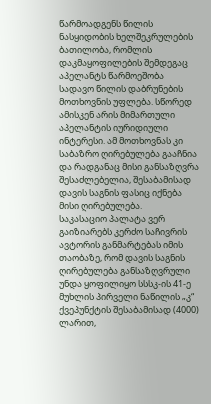წარმოადგენს წილის ნასყიდობის ხელშეკრულების ბათილობა, რომლის დაკმაყოფილების შემდეგაც აპელანტს წარმოეშობა სადავო წილის დაბრუნების მოთხოვნის უფლება. სწორედ ამისკენ არის მიმართული აპელანტის იურიდიული ინტერესი. ამ მოთხოვნას კი საბაზრო ღირებულება გააჩნია და რადგანაც მისი განსაზღვრა შესაძლებელია, შესაბამისად დავის საგნის ფასიც იქნება მისი ღირებულება.
საკასაციო პალატა ვერ გაიზიარებს კერძო საჩივრის ავტორის განმარტებას იმის თაობაზე, რომ დავის საგნის ღირებულება განსაზღვრული უნდა ყოფილიყო სსსკ-ის 41-ე მუხლის პირველი ნაწილის „კ“ ქვეპუნქტის შესაბამისად (4000) ლარით,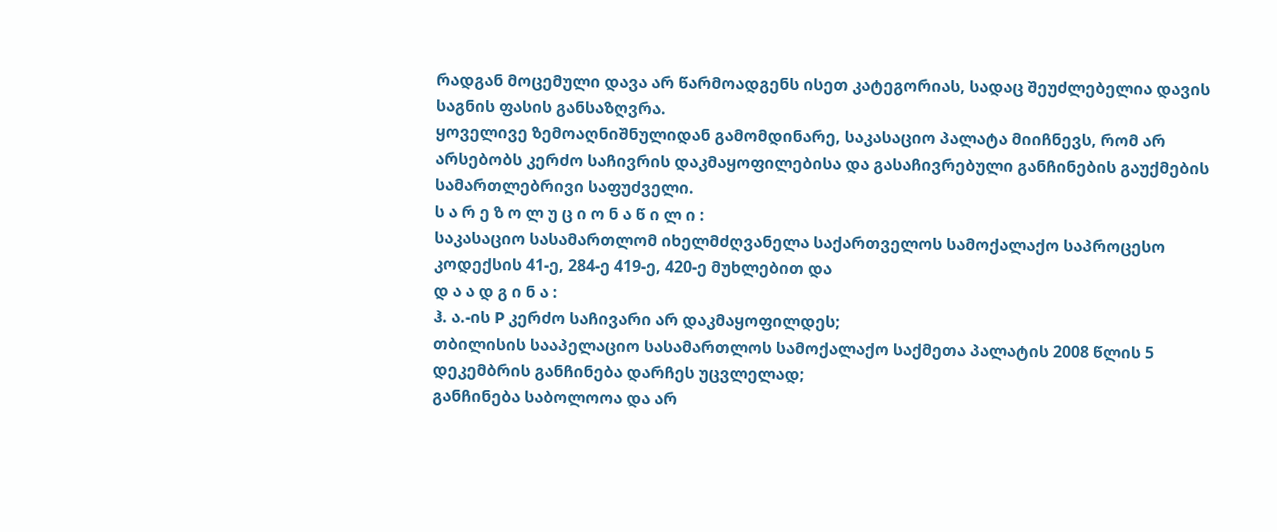რადგან მოცემული დავა არ წარმოადგენს ისეთ კატეგორიას, სადაც შეუძლებელია დავის საგნის ფასის განსაზღვრა.
ყოველივე ზემოაღნიშნულიდან გამომდინარე, საკასაციო პალატა მიიჩნევს, რომ არ არსებობს კერძო საჩივრის დაკმაყოფილებისა და გასაჩივრებული განჩინების გაუქმების სამართლებრივი საფუძველი.
ს ა რ ე ზ ო ლ უ ც ი ო ნ ა წ ი ლ ი :
საკასაციო სასამართლომ იხელმძღვანელა საქართველოს სამოქალაქო საპროცესო კოდექსის 41-ე, 284-ე 419-ე, 420-ე მუხლებით და
დ ა ა დ გ ი ნ ა :
ჰ. ა.-ის P კერძო საჩივარი არ დაკმაყოფილდეს;
თბილისის სააპელაციო სასამართლოს სამოქალაქო საქმეთა პალატის 2008 წლის 5 დეკემბრის განჩინება დარჩეს უცვლელად;
განჩინება საბოლოოა და არ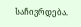საჩივრდება.